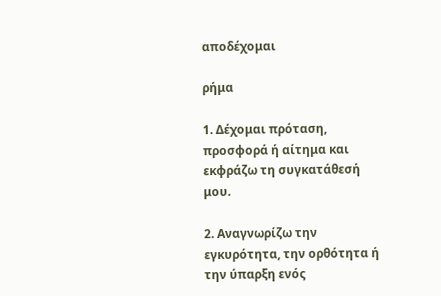αποδέχομαι

ρήμα

1. Δέχομαι πρόταση, προσφορά ή αίτημα και εκφράζω τη συγκατάθεσή μου.

2. Αναγνωρίζω την εγκυρότητα, την ορθότητα ή την ύπαρξη ενός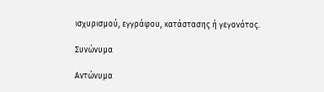ισχυρισμού, εγγράφου, κατάστασης ή γεγονότος.

Συνώνυμα

Αντώνυμα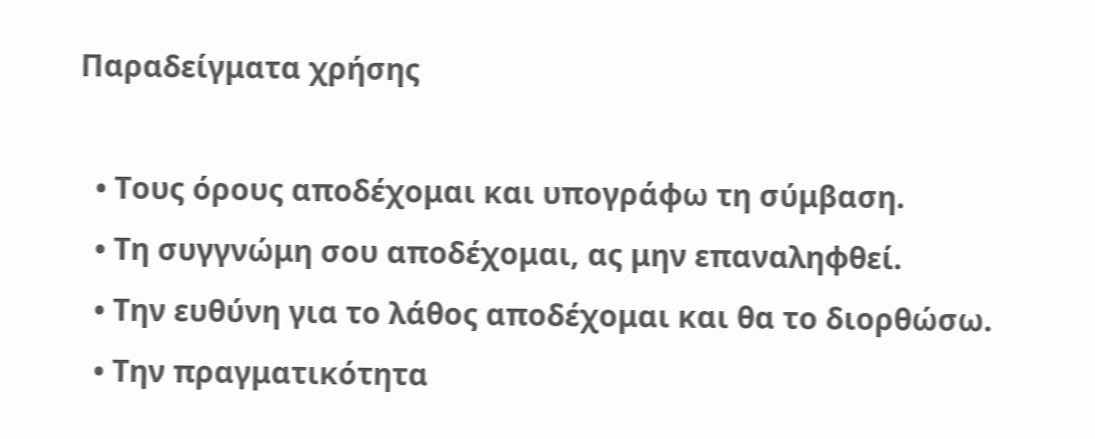Παραδείγματα χρήσης

  • Τους όρους αποδέχομαι και υπογράφω τη σύμβαση.
  • Τη συγγνώμη σου αποδέχομαι, ας μην επαναληφθεί.
  • Την ευθύνη για το λάθος αποδέχομαι και θα το διορθώσω.
  • Την πραγματικότητα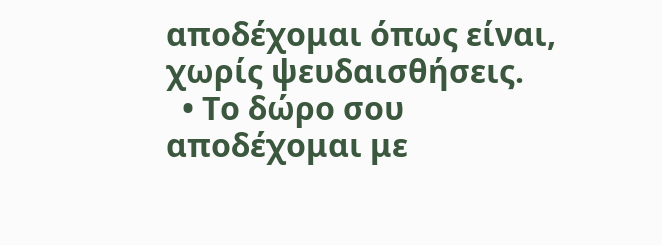αποδέχομαι όπως είναι, χωρίς ψευδαισθήσεις.
  • Το δώρο σου αποδέχομαι με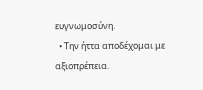ευγνωμοσύνη.
  • Την ήττα αποδέχομαι με αξιοπρέπεια.